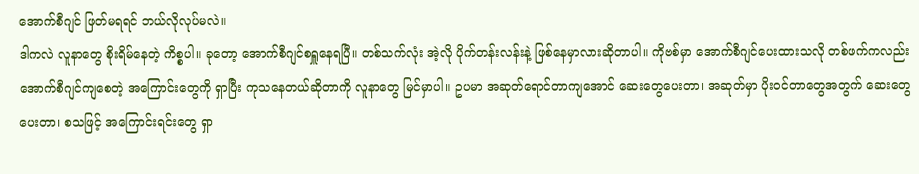အောက်စီဂျင် ဖြတ်မရရင် ဘယ်လိုလုပ်မလဲ။
ဒါကလဲ လူနာတွေ စိုးရိမ်နေတဲ့ ကိစ္စပါ။ ခုတော့ အောက်စီဂျင်စရှူနေရပြီ။ တစ်သက်လုံး အဲ့လို ပိုက်တန်းလန်းနဲ့ ဖြစ်နေမှာလားဆိုတာပါ။ ကိုဗစ်မှာ အောက်စီဂျင်ပေးထားသလို တစ်ဖက်ကလည်း အောက်စီဂျင်ကျစေတဲ့ အကြောင်းတွေကို ရှာပြီး ကုသနေတယ်ဆိုတာကို လူနာတွေ မြင်မှာပါ။ ဥပမာ အဆုတ်ရောင်တာကျအောင် ဆေးတွေပေးတာ၊ အဆုတ်မှာ ပိုးဝင်တာတွေအတွက် ဆေးတွေပေးတာ၊ စသဖြင့် အကြောင်းရင်းတွေ ရှာ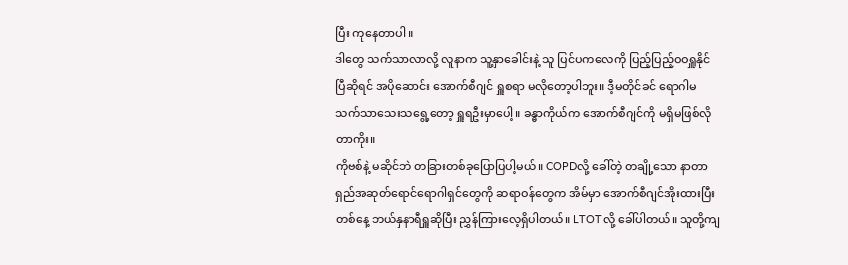ပြီး ကုနေတာပါ။
ဒါတွေ သက်သာလာလို့ လူနာက သူ့နှာခေါင်းနဲ့ သူ ပြင်ပကလေကို ပြည့်ပြည့်ဝဝရှူနိုင်ပြီဆိုရင် အပိုဆောင်း အောက်စီဂျင် ရှူစရာ မလိုတော့ပါဘူး။ ဒီ့မတိုင်ခင် ရောဂါမသက်သာသေးသရွေ့တော့ ရှူရဦးမှာပေါ့။ ခန္ဓာကိုယ်က အောက်စီဂျင်ကို မရှိမဖြစ်လိုတာကိုး။
ကိုဗစ်နဲ့ မဆိုင်ဘဲ တခြားတစ်ခုပြောပြပါ့မယ်။ COPDလို့ ခေါ်တဲ့ တချို့သော နာတာရှည်အဆုတ်ရောင်ရောဂါရှင်တွေကို ဆရာဝန်တွေက အိမ်မှာ အောက်စီဂျင်အိုးထားပြီး တစ်နေ့ ဘယ်နှနာရီရှူဆိုပြီး ညွှန်ကြားလေ့ရှိပါတယ်။ LTOTလို့ ခေါ်ပါတယ်။ သူတို့ကျ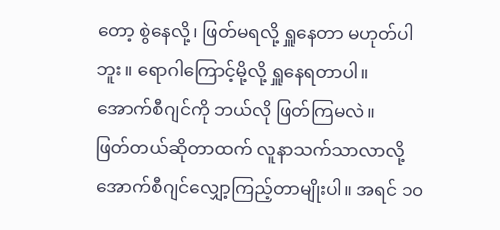တော့ စွဲနေလို့၊ ဖြတ်မရလို့ ရှူနေတာ မဟုတ်ပါဘူး။ ရောဂါကြောင့်မို့လို့ ရှူနေရတာပါ။
အောက်စီဂျင်ကို ဘယ်လို ဖြတ်ကြမလဲ။
ဖြတ်တယ်ဆိုတာထက် လူနာသက်သာလာလို့ အောက်စီဂျင်လျှော့ကြည့်တာမျိုးပါ။ အရင် ၁၀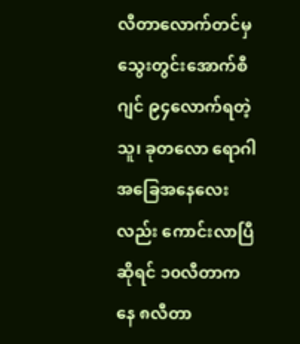လီတာလောက်တင်မှ သွေးတွင်းအောက်စီဂျင် ၉၄လောက်ရတဲ့သူ၊ ခုတလော ရောဂါအခြေအနေလေးလည်း ကောင်းလာပြီဆိုရင် ၁၀လီတာကနေ ၈လီတာ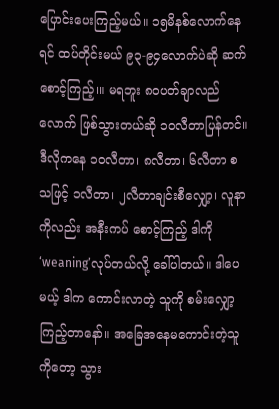ပြောင်းပေးကြည့်မယ်။ ၁၅မိနစ်လောက်နေရင် ထပ်တိုင်းမယ် ၉၃-၉၄လောက်ပဲဆို ဆက်စောင့်ကြည့်၊။ မရဘူး ၈၀ပတ်ချာလည်လောက် ဖြစ်သွားတယ်ဆို ၁၀လီတာပြန်တင်။
ဒီလိုကနေ ၁၀လီတာ၊ ၈လီတာ၊ ၆လီတာ စသဖြင့် ၁လီတာ၊ ၂လီတာချင်းစီလျှော့၊ လူနာကိုလည်း အနီးကပ် စောင့်ကြည့် ဒါကို ‘weaning’လုပ်တယ်လို့ ခေါ်ပါတယ်။ ဒါပေမယ့် ဒါက ကောင်းလာတဲ့ သူကို စမ်းလျှော့ကြည့်တာနော်။ အခြေအနေမကောင်းတဲ့သူကိုတော့ သွား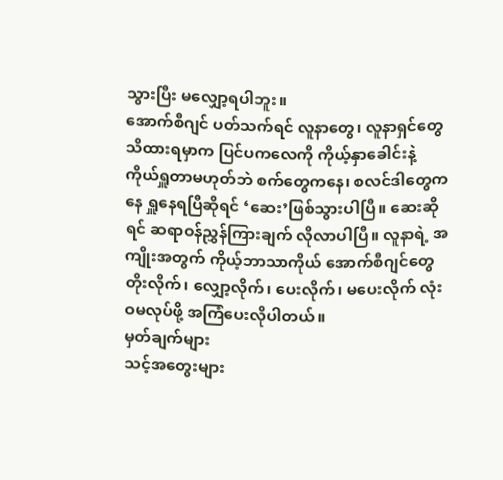သွားပြီး မလျှော့ရပါဘူး။
အောက်စီဂျင် ပတ်သက်ရင် လူနာတွေ၊ လူနာရှင်တွေ သိထားရမှာက ပြင်ပကလေကို ကိုယ့်နှာခေါင်းနဲ့ ကိုယ်ရှူတာမဟုတ်ဘဲ စက်တွေကနေ၊ စလင်ဒါတွေကနေ ရှူနေရပြီဆိုရင် ‘ဆေး’ဖြစ်သွားပါပြီ။ ဆေးဆိုရင် ဆရာဝန်ညွှန်ကြားချက် လိုလာပါပြီ။ လူနာရဲ့ အကျိုးအတွက် ကိုယ့်ဘာသာကိုယ် အောက်စီဂျင်တွေ တိုးလိုက်၊ လျှော့လိုက်၊ ပေးလိုက်၊ မပေးလိုက် လုံးဝမလုပ်ဖို့ အကြံပေးလိုပါတယ်။
မှတ်ချက်များ
သင့်အတွေးများ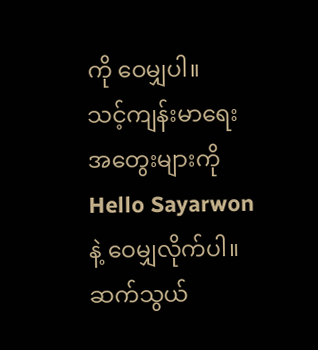ကို ဝေမျှပါ။
သင့်ကျန်းမာရေးအတွေးများကို Hello Sayarwonနဲ့ ဝေမျှလိုက်ပါ။
ဆက်သွယ်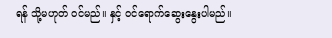ရန် သို့မဟုတ် ဝင်မည်။ နှင့် ဝင်ရောက်ဆွေးနွေးပါမည်။